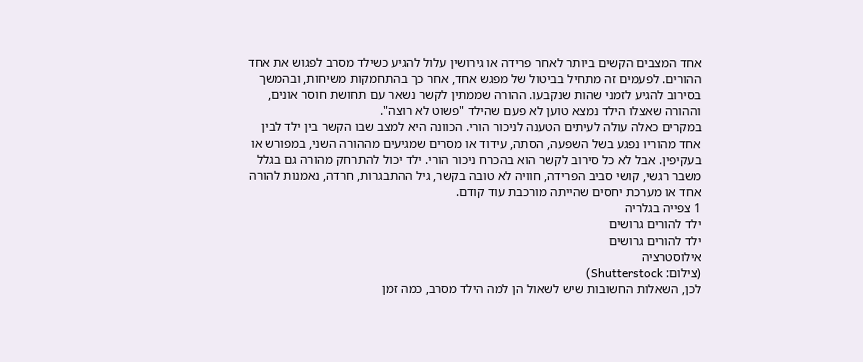אחד המצבים הקשים ביותר לאחר פרידה או גירושין עלול להגיע כשילד מסרב לפגוש את אחד ההורים. לפעמים זה מתחיל בביטול של מפגש אחד, אחר כך בהתחמקות משיחות, ובהמשך בסירוב להגיע לזמני שהות שנקבעו. ההורה שממתין לקשר נשאר עם תחושת חוסר אונים, וההורה שאצלו הילד נמצא טוען לא פעם שהילד "פשוט לא רוצה".
במקרים כאלה עולה לעיתים הטענה לניכור הורי. הכוונה היא למצב שבו הקשר בין ילד לבין אחד מהוריו נפגע בשל השפעה, הסתה, עידוד או מסרים שמגיעים מההורה השני, במפורש או בעקיפין. אבל לא כל סירוב לקשר הוא בהכרח ניכור הורי. ילד יכול להתרחק מהורה גם בגלל משבר רגשי, קושי סביב הפרידה, חוויה לא טובה בקשר, גיל ההתבגרות, חרדה, נאמנות להורה אחד או מערכת יחסים שהייתה מורכבת עוד קודם.
1 צפייה בגלריה
ילד להורים גרושים
ילד להורים גרושים
אילוסטרציה
(צילום: Shutterstock)
לכן, השאלות החשובות שיש לשאול הן למה הילד מסרב, כמה זמן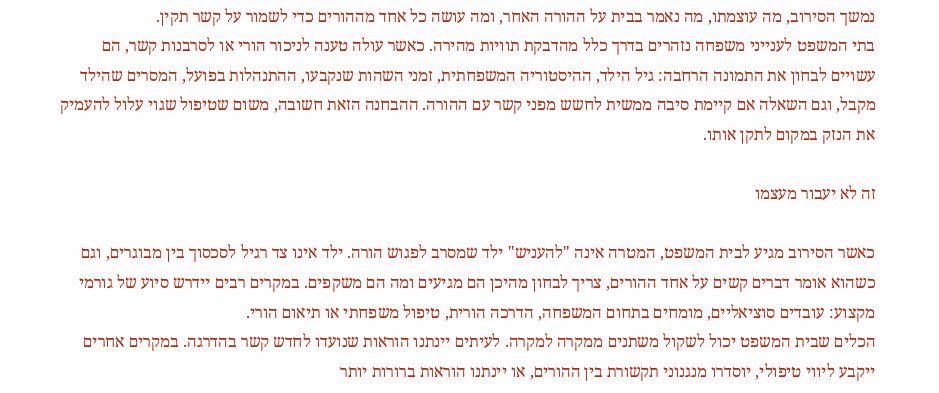נמשך הסירוב, מה עוצמתו, מה נאמר בבית על ההורה האחר, ומה עושה כל אחד מההורים כדי לשמור על קשר תקין.
בתי המשפט לענייני משפחה נזהרים בדרך כלל מהדבקת תוויות מהירה. כאשר עולה טענה לניכור הורי או לסרבנות קשר, הם עשויים לבחון את התמונה הרחבה: גיל הילד, ההיסטוריה המשפחתית, זמני השהות שנקבעו, ההתנהלות בפועל, המסרים שהילד מקבל, וגם השאלה אם קיימת סיבה ממשית לחשש מפני קשר עם ההורה. ההבחנה הזאת חשובה, משום שטיפול שגוי עלול להעמיק את הנזק במקום לתקן אותו.

זה לא יעבור מעצמו

כאשר הסירוב מגיע לבית המשפט, המטרה אינה "להעניש" ילד שמסרב לפגוש הורה. ילד אינו צד רגיל לסכסוך בין מבוגרים, וגם כשהוא אומר דברים קשים על אחד ההורים, צריך לבחון מהיכן הם מגיעים ומה הם משקפים. במקרים רבים יידרש סיוע של גורמי מקצוע: עובדים סוציאליים, מומחים בתחום המשפחה, הדרכה הורית, טיפול משפחתי או תיאום הורי.
הכלים שבית המשפט יכול לשקול משתנים ממקרה למקרה. לעיתים יינתנו הוראות שנועדו לחדש קשר בהדרגה. במקרים אחרים ייקבע ליווי טיפולי, יוסדרו מנגנוני תקשורת בין ההורים, או יינתנו הוראות ברורות יותר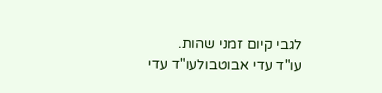לגבי קיום זמני שהות.
עו"ד עדי אבוטבולעו"ד עדי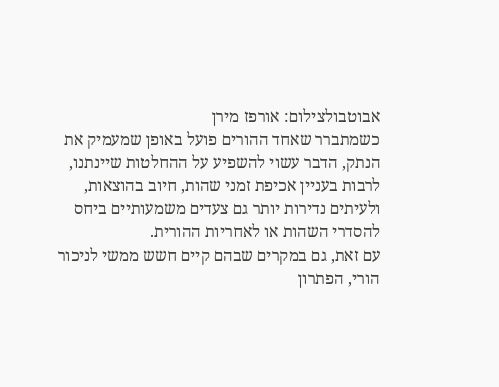אבוטבולצילום: אורפז מירן
כשמתברר שאחד ההורים פועל באופן שמעמיק את הנתק, הדבר עשוי להשפיע על ההחלטות שיינתנו, לרבות בעניין אכיפת זמני שהות, חיוב בהוצאות, ולעיתים נדירות יותר גם צעדים משמעותיים ביחס להסדרי השהות או לאחריות ההורית.
עם זאת, גם במקרים שבהם קיים חשש ממשי לניכור הורי, הפתרון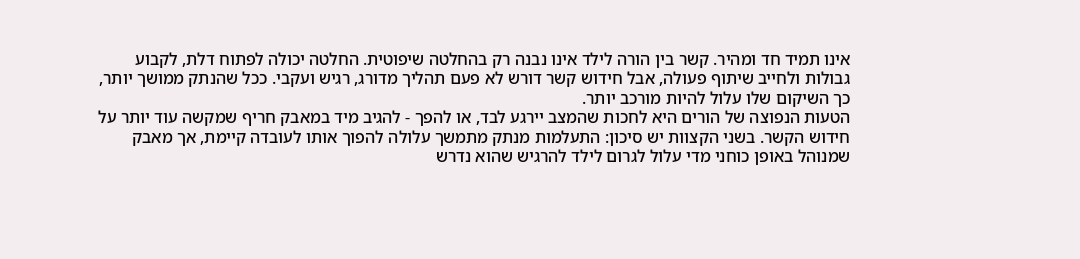אינו תמיד חד ומהיר. קשר בין הורה לילד אינו נבנה רק בהחלטה שיפוטית. החלטה יכולה לפתוח דלת, לקבוע גבולות ולחייב שיתוף פעולה, אבל חידוש קשר דורש לא פעם תהליך מדורג, רגיש ועקבי. ככל שהנתק ממושך יותר, כך השיקום שלו עלול להיות מורכב יותר.
הטעות הנפוצה של הורים היא לחכות שהמצב יירגע לבד, או להפך - להגיב מיד במאבק חריף שמקשה עוד יותר על חידוש הקשר. בשני הקצוות יש סיכון: התעלמות מנתק מתמשך עלולה להפוך אותו לעובדה קיימת, אך מאבק שמנוהל באופן כוחני מדי עלול לגרום לילד להרגיש שהוא נדרש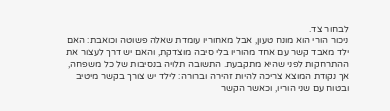לבחור צד.
ניכור הורי הוא מונח טעון, אבל מאחוריו עומדת שאלה פשוטה וכואבת: האם ילד מאבד קשר עם אחד מהוריו בלי סיבה מוצדקת, והאם יש דרך לעצור את ההתרחקות לפני שהיא מתקבעת. התשובה תלויה בנסיבות של כל משפחה, אך נקודת המוצא צריכה להיות זהירה וברורה: לילד יש צורך בקשר מיטיב ובטוח עם שני הוריו, וכאשר הקשר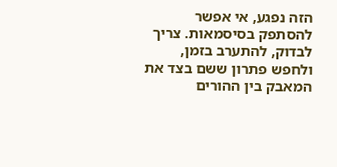הזה נפגע, אי אפשר להסתפק בסיסמאות. צריך לבדוק, להתערב בזמן, ולחפש פתרון ששם בצד את המאבק בין ההורים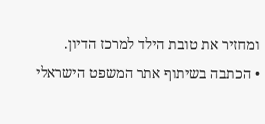ומחזיר את טובת הילד למרכז הדיון.
• הכתבה בשיתוף אתר המשפט הישראלי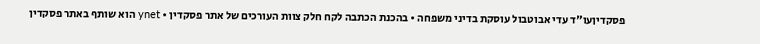פסקדיןעו"ד עדי אבוטבול עוסקת בדיני משפחה • בהכנת הכתבה לקח חלק צוות העורכים של אתר פסקדין • ynet הוא שותף באתר פסקדין